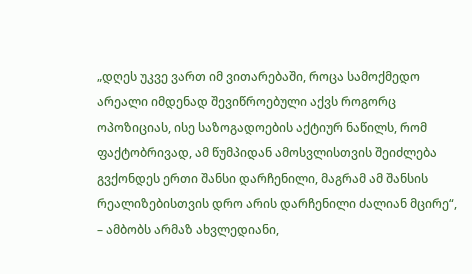„დღეს უკვე ვართ იმ ვითარებაში, როცა სამოქმედო არეალი იმდენად შევიწროებული აქვს როგორც ოპოზიციას, ისე საზოგადოების აქტიურ ნაწილს, რომ ფაქტობრივად, ამ წუმპიდან ამოსვლისთვის შეიძლება გვქონდეს ერთი შანსი დარჩენილი, მაგრამ ამ შანსის რეალიზებისთვის დრო არის დარჩენილი ძალიან მცირე“, – ამბობს არმაზ ახვლედიანი,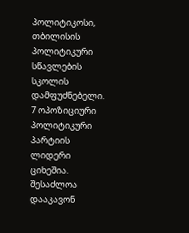პოლიტიკოსი, თბილისის პოლიტიკური სწავლების სკოლის დამფუძნებელი.
7 ოპოზიციური პოლიტიკური პარტიის ლიდერი ციხეშია. შესაძლოა დააკავონ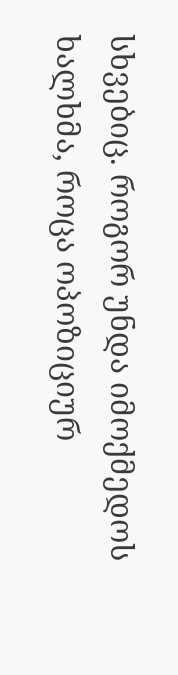სხვებიც. როგორ უნდა იმოქმედოს ხალხმა, როცა ოპოზიციურ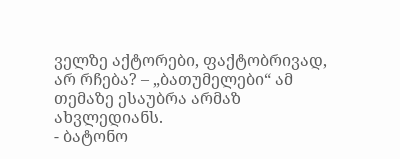ველზე აქტორები, ფაქტობრივად, არ რჩება? – „ბათუმელები“ ამ თემაზე ესაუბრა არმაზ ახვლედიანს.
- ბატონო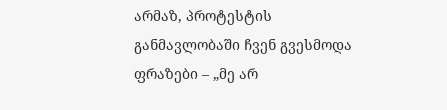არმაზ, პროტესტის განმავლობაში ჩვენ გვესმოდა ფრაზები – „მე არ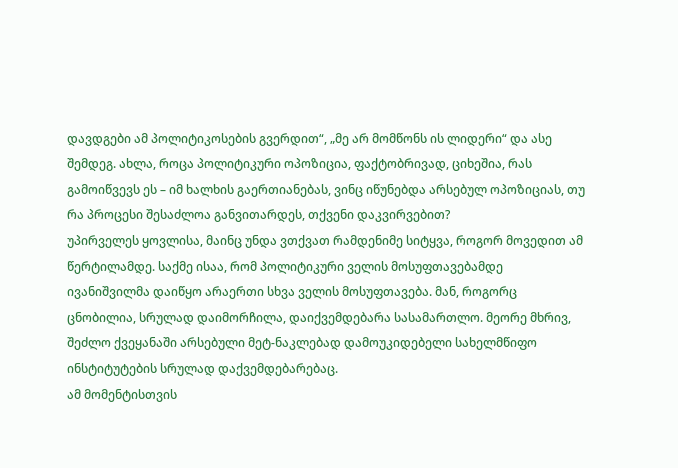დავდგები ამ პოლიტიკოსების გვერდით“, „მე არ მომწონს ის ლიდერი“ და ასე შემდეგ. ახლა, როცა პოლიტიკური ოპოზიცია, ფაქტობრივად, ციხეშია, რას გამოიწვევს ეს – იმ ხალხის გაერთიანებას, ვინც იწუნებდა არსებულ ოპოზიციას, თუ რა პროცესი შესაძლოა განვითარდეს, თქვენი დაკვირვებით?
უპირველეს ყოვლისა, მაინც უნდა ვთქვათ რამდენიმე სიტყვა, როგორ მოვედით ამ წერტილამდე. საქმე ისაა, რომ პოლიტიკური ველის მოსუფთავებამდე ივანიშვილმა დაიწყო არაერთი სხვა ველის მოსუფთავება. მან, როგორც ცნობილია, სრულად დაიმორჩილა, დაიქვემდებარა სასამართლო. მეორე მხრივ, შეძლო ქვეყანაში არსებული მეტ-ნაკლებად დამოუკიდებელი სახელმწიფო ინსტიტუტების სრულად დაქვემდებარებაც.
ამ მომენტისთვის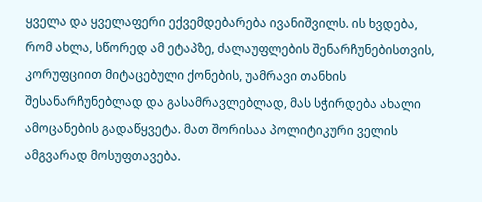ყველა და ყველაფერი ექვემდებარება ივანიშვილს. ის ხვდება, რომ ახლა, სწორედ ამ ეტაპზე, ძალაუფლების შენარჩუნებისთვის, კორუფციით მიტაცებული ქონების, უამრავი თანხის შესანარჩუნებლად და გასამრავლებლად, მას სჭირდება ახალი ამოცანების გადაწყვეტა. მათ შორისაა პოლიტიკური ველის ამგვარად მოსუფთავება.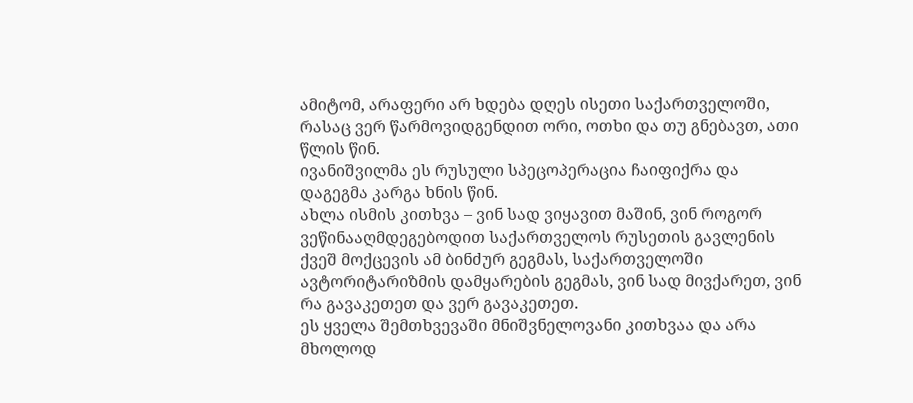ამიტომ, არაფერი არ ხდება დღეს ისეთი საქართველოში, რასაც ვერ წარმოვიდგენდით ორი, ოთხი და თუ გნებავთ, ათი წლის წინ.
ივანიშვილმა ეს რუსული სპეცოპერაცია ჩაიფიქრა და დაგეგმა კარგა ხნის წინ.
ახლა ისმის კითხვა – ვინ სად ვიყავით მაშინ, ვინ როგორ ვეწინააღმდეგებოდით საქართველოს რუსეთის გავლენის ქვეშ მოქცევის ამ ბინძურ გეგმას, საქართველოში ავტორიტარიზმის დამყარების გეგმას, ვინ სად მივქარეთ, ვინ რა გავაკეთეთ და ვერ გავაკეთეთ.
ეს ყველა შემთხვევაში მნიშვნელოვანი კითხვაა და არა მხოლოდ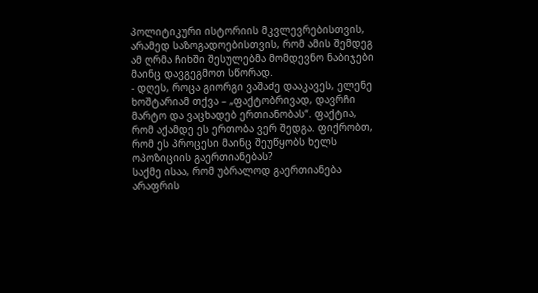პოლიტიკური ისტორიის მკვლევრებისთვის, არამედ საზოგადოებისთვის, რომ ამის შემდეგ ამ ღრმა ჩიხში შესულებმა მომდევნო ნაბიჯები მაინც დავგეგმოთ სწორად.
- დღეს, როცა გიორგი ვაშაძე დააკავეს, ელენე ხოშტარიამ თქვა – „ფაქტობრივად, დავრჩი მარტო და ვაცხადებ ერთიანობას“. ფაქტია, რომ აქამდე ეს ერთობა ვერ შედგა. ფიქრობთ, რომ ეს პროცესი მაინც შეუწყობს ხელს ოპოზიციის გაერთიანებას?
საქმე ისაა, რომ უბრალოდ გაერთიანება არაფრის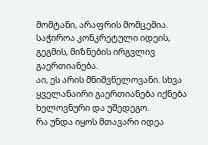მომტანი, არაფრის მომცემია. საჭიროა კონკრეტული იდეის, გეგმის, მიზნების ირგვლივ გაერთიანება.
აი, ეს არის მნიშვნელოვანი. სხვა ყველანაირი გაერთიანება იქნება ხელოვნური და უშედეგო.
რა უნდა იყოს მთავარი იდეა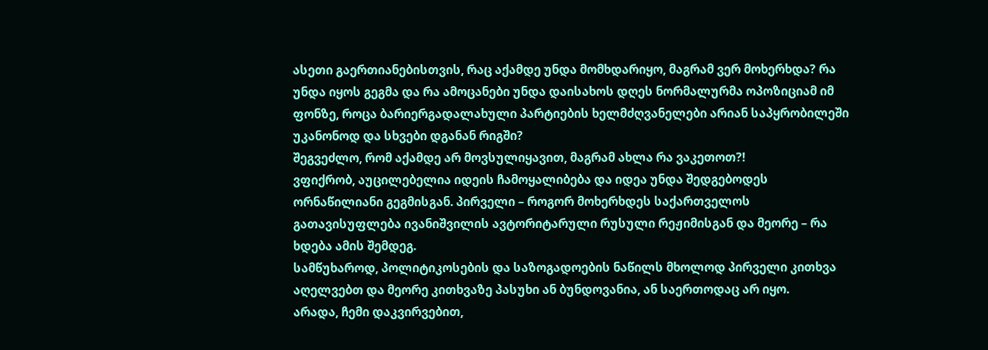ასეთი გაერთიანებისთვის, რაც აქამდე უნდა მომხდარიყო, მაგრამ ვერ მოხერხდა? რა უნდა იყოს გეგმა და რა ამოცანები უნდა დაისახოს დღეს ნორმალურმა ოპოზიციამ იმ ფონზე, როცა ბარიერგადალახული პარტიების ხელმძღვანელები არიან საპყრობილეში უკანონოდ და სხვები დგანან რიგში?
შეგვეძლო, რომ აქამდე არ მოვსულიყავით, მაგრამ ახლა რა ვაკეთოთ?!
ვფიქრობ, აუცილებელია იდეის ჩამოყალიბება და იდეა უნდა შედგებოდეს ორნაწილიანი გეგმისგან. პირველი – როგორ მოხერხდეს საქართველოს გათავისუფლება ივანიშვილის ავტორიტარული რუსული რეჟიმისგან და მეორე – რა ხდება ამის შემდეგ.
სამწუხაროდ, პოლიტიკოსების და საზოგადოების ნაწილს მხოლოდ პირველი კითხვა აღელვებთ და მეორე კითხვაზე პასუხი ან ბუნდოვანია, ან საერთოდაც არ იყო.
არადა, ჩემი დაკვირვებით,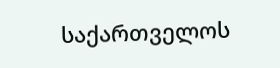საქართველოს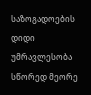საზოგადოების დიდი უმრავლესობა სწორედ მეორე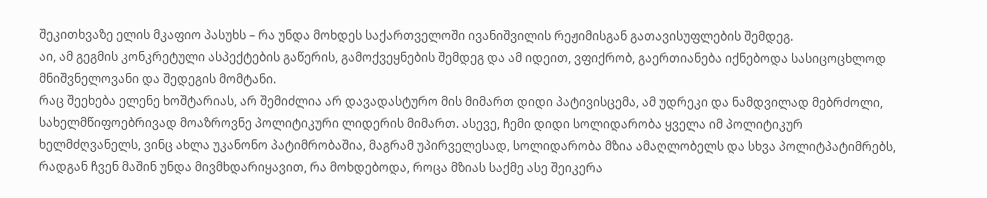შეკითხვაზე ელის მკაფიო პასუხს – რა უნდა მოხდეს საქართველოში ივანიშვილის რეჟიმისგან გათავისუფლების შემდეგ.
აი, ამ გეგმის კონკრეტული ასპექტების გაწერის, გამოქვეყნების შემდეგ და ამ იდეით, ვფიქრობ, გაერთიანება იქნებოდა სასიცოცხლოდ მნიშვნელოვანი და შედეგის მომტანი.
რაც შეეხება ელენე ხოშტარიას, არ შემიძლია არ დავადასტურო მის მიმართ დიდი პატივისცემა, ამ უდრეკი და ნამდვილად მებრძოლი, სახელმწიფოებრივად მოაზროვნე პოლიტიკური ლიდერის მიმართ. ასევე, ჩემი დიდი სოლიდარობა ყველა იმ პოლიტიკურ ხელმძღვანელს, ვინც ახლა უკანონო პატიმრობაშია, მაგრამ უპირველესად, სოლიდარობა მზია ამაღლობელს და სხვა პოლიტპატიმრებს, რადგან ჩვენ მაშინ უნდა მივმხდარიყავით, რა მოხდებოდა, როცა მზიას საქმე ასე შეიკერა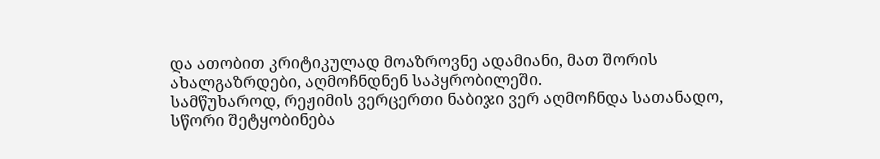და ათობით კრიტიკულად მოაზროვნე ადამიანი, მათ შორის ახალგაზრდები, აღმოჩნდნენ საპყრობილეში.
სამწუხაროდ, რეჟიმის ვერცერთი ნაბიჯი ვერ აღმოჩნდა სათანადო, სწორი შეტყობინება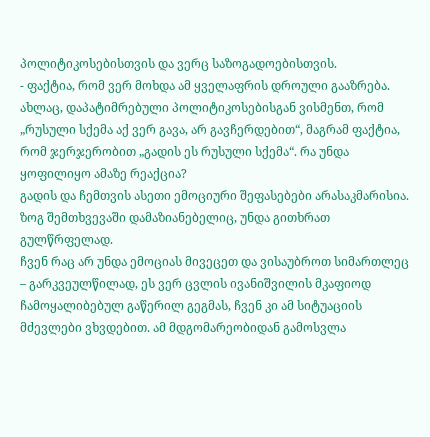პოლიტიკოსებისთვის და ვერც საზოგადოებისთვის.
- ფაქტია, რომ ვერ მოხდა ამ ყველაფრის დროული გააზრება. ახლაც, დაპატიმრებული პოლიტიკოსებისგან ვისმენთ, რომ „რუსული სქემა აქ ვერ გავა, არ გავჩერდებით“, მაგრამ ფაქტია, რომ ჯერჯერობით „გადის ეს რუსული სქემა“. რა უნდა ყოფილიყო ამაზე რეაქცია?
გადის და ჩემთვის ასეთი ემოციური შეფასებები არასაკმარისია. ზოგ შემთხვევაში დამაზიანებელიც, უნდა გითხრათ გულწრფელად.
ჩვენ რაც არ უნდა ემოციას მივეცეთ და ვისაუბროთ სიმართლეც – გარკვეულწილად, ეს ვერ ცვლის ივანიშვილის მკაფიოდ ჩამოყალიბებულ გაწერილ გეგმას, ჩვენ კი ამ სიტუაციის მძევლები ვხვდებით. ამ მდგომარეობიდან გამოსვლა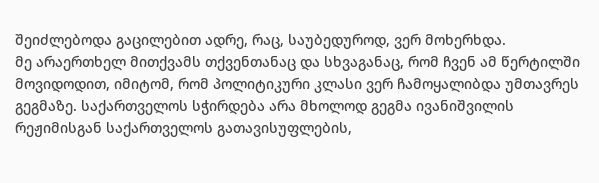შეიძლებოდა გაცილებით ადრე, რაც, საუბედუროდ, ვერ მოხერხდა.
მე არაერთხელ მითქვამს თქვენთანაც და სხვაგანაც, რომ ჩვენ ამ წერტილში მოვიდოდით, იმიტომ, რომ პოლიტიკური კლასი ვერ ჩამოყალიბდა უმთავრეს გეგმაზე. საქართველოს სჭირდება არა მხოლოდ გეგმა ივანიშვილის რეჟიმისგან საქართველოს გათავისუფლების,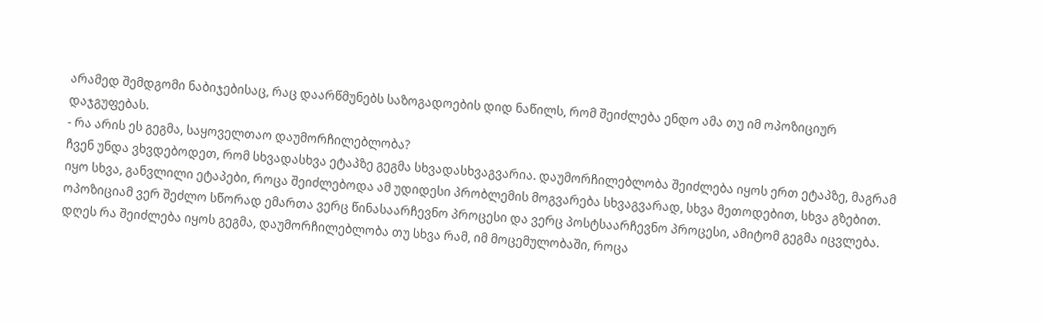არამედ შემდგომი ნაბიჯებისაც, რაც დაარწმუნებს საზოგადოების დიდ ნაწილს, რომ შეიძლება ენდო ამა თუ იმ ოპოზიციურ დაჯგუფებას.
- რა არის ეს გეგმა, საყოველთაო დაუმორჩილებლობა?
ჩვენ უნდა ვხვდებოდეთ, რომ სხვადასხვა ეტაპზე გეგმა სხვადასხვაგვარია. დაუმორჩილებლობა შეიძლება იყოს ერთ ეტაპზე, მაგრამ იყო სხვა, განვლილი ეტაპები, როცა შეიძლებოდა ამ უდიდესი პრობლემის მოგვარება სხვაგვარად, სხვა მეთოდებით, სხვა გზებით.
ოპოზიციამ ვერ შეძლო სწორად ემართა ვერც წინასაარჩევნო პროცესი და ვერც პოსტსაარჩევნო პროცესი, ამიტომ გეგმა იცვლება.
დღეს რა შეიძლება იყოს გეგმა, დაუმორჩილებლობა თუ სხვა რამ, იმ მოცემულობაში, როცა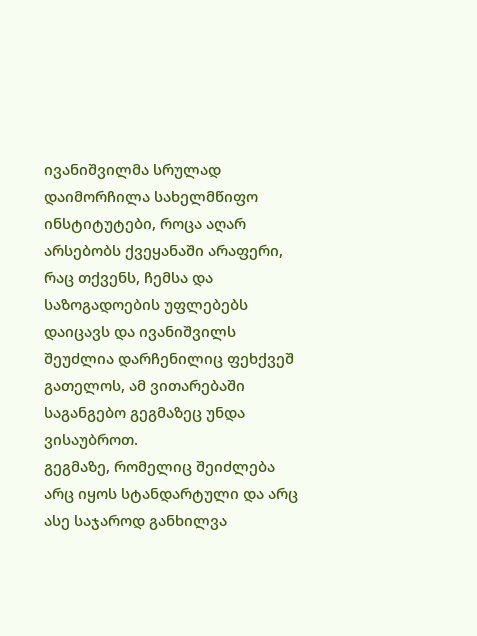ივანიშვილმა სრულად დაიმორჩილა სახელმწიფო ინსტიტუტები, როცა აღარ არსებობს ქვეყანაში არაფერი, რაც თქვენს, ჩემსა და საზოგადოების უფლებებს დაიცავს და ივანიშვილს შეუძლია დარჩენილიც ფეხქვეშ გათელოს, ამ ვითარებაში საგანგებო გეგმაზეც უნდა ვისაუბროთ.
გეგმაზე, რომელიც შეიძლება არც იყოს სტანდარტული და არც ასე საჯაროდ განხილვა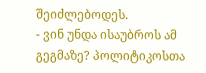შეიძლებოდეს.
- ვინ უნდა ისაუბროს ამ გეგმაზე? პოლიტიკოსთა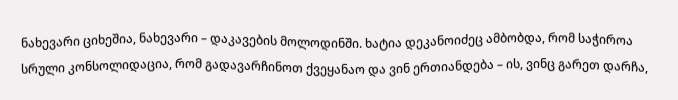ნახევარი ციხეშია, ნახევარი – დაკავების მოლოდინში. ხატია დეკანოიძეც ამბობდა, რომ საჭიროა სრული კონსოლიდაცია, რომ გადავარჩინოთ ქვეყანაო და ვინ ერთიანდება – ის, ვინც გარეთ დარჩა,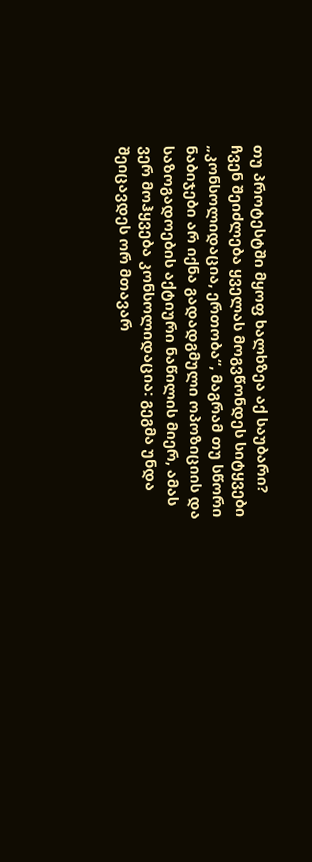თუ პროტესტში მყოფ ხალხზეა აქ საუბარი?
ჩვენ შეიძლება ყველას მოგვწონდეს სიტყვები „კონსოლიდაცია, ერთობა“, მაგრამ თუ სწორი ნაბიჯები არ იქნა გადადგმული ოპოზიციის და საზოგადოების აქტიური ნაწილის მიერ, ამას ვერ მოჰყვება კონსოლიდაცია: გეგმა უნდა შეიცავდეს ორ მთავარ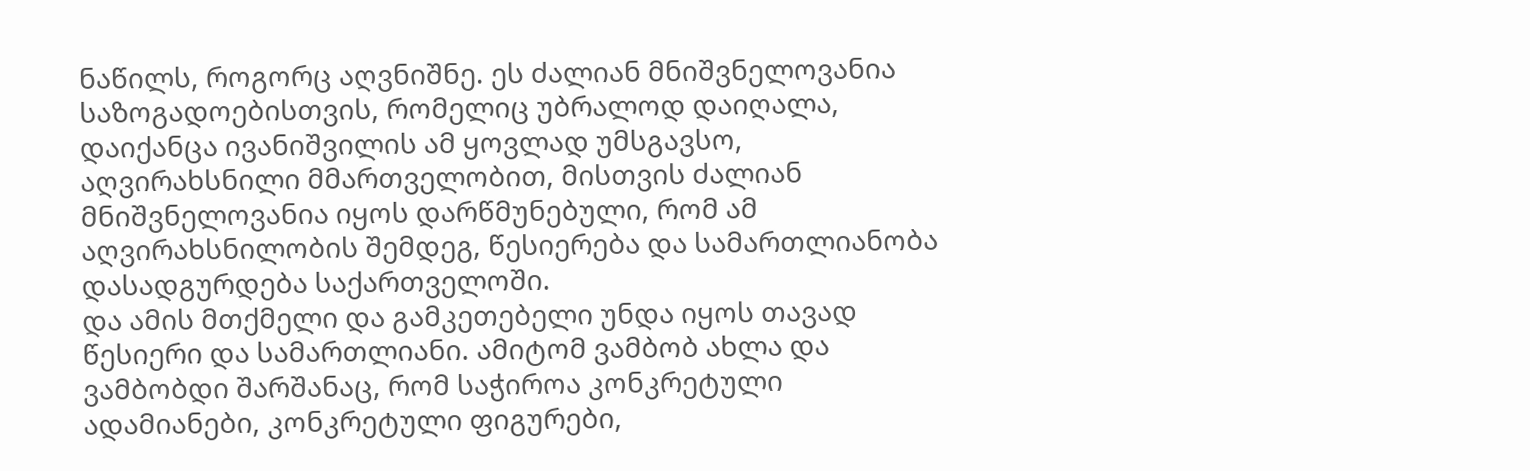ნაწილს, როგორც აღვნიშნე. ეს ძალიან მნიშვნელოვანია საზოგადოებისთვის, რომელიც უბრალოდ დაიღალა, დაიქანცა ივანიშვილის ამ ყოვლად უმსგავსო, აღვირახსნილი მმართველობით, მისთვის ძალიან მნიშვნელოვანია იყოს დარწმუნებული, რომ ამ აღვირახსნილობის შემდეგ, წესიერება და სამართლიანობა დასადგურდება საქართველოში.
და ამის მთქმელი და გამკეთებელი უნდა იყოს თავად წესიერი და სამართლიანი. ამიტომ ვამბობ ახლა და ვამბობდი შარშანაც, რომ საჭიროა კონკრეტული ადამიანები, კონკრეტული ფიგურები,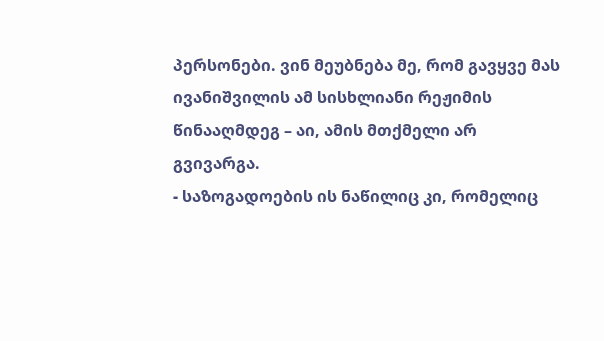პერსონები. ვინ მეუბნება მე, რომ გავყვე მას ივანიშვილის ამ სისხლიანი რეჟიმის წინააღმდეგ – აი, ამის მთქმელი არ გვივარგა.
- საზოგადოების ის ნაწილიც კი, რომელიც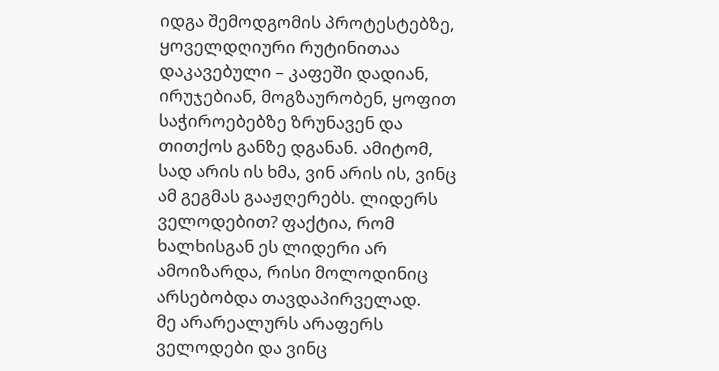იდგა შემოდგომის პროტესტებზე, ყოველდღიური რუტინითაა დაკავებული – კაფეში დადიან, ირუჯებიან, მოგზაურობენ, ყოფით საჭიროებებზე ზრუნავენ და თითქოს განზე დგანან. ამიტომ, სად არის ის ხმა, ვინ არის ის, ვინც ამ გეგმას გააჟღერებს. ლიდერს ველოდებით? ფაქტია, რომ ხალხისგან ეს ლიდერი არ ამოიზარდა, რისი მოლოდინიც არსებობდა თავდაპირველად.
მე არარეალურს არაფერს ველოდები და ვინც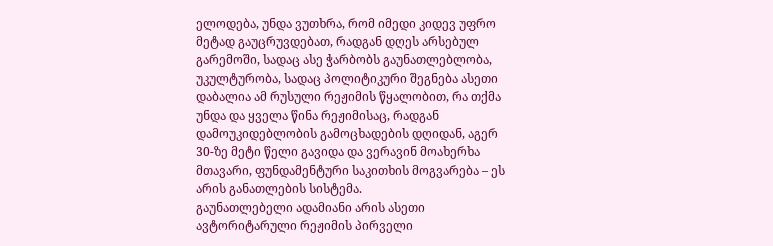ელოდება, უნდა ვუთხრა, რომ იმედი კიდევ უფრო მეტად გაუცრუვდებათ, რადგან დღეს არსებულ გარემოში, სადაც ასე ჭარბობს გაუნათლებლობა, უკულტურობა, სადაც პოლიტიკური შეგნება ასეთი დაბალია ამ რუსული რეჟიმის წყალობით, რა თქმა უნდა და ყველა წინა რეჟიმისაც, რადგან დამოუკიდებლობის გამოცხადების დღიდან, აგერ 30-ზე მეტი წელი გავიდა და ვერავინ მოახერხა მთავარი, ფუნდამენტური საკითხის მოგვარება – ეს არის განათლების სისტემა.
გაუნათლებელი ადამიანი არის ასეთი ავტორიტარული რეჟიმის პირველი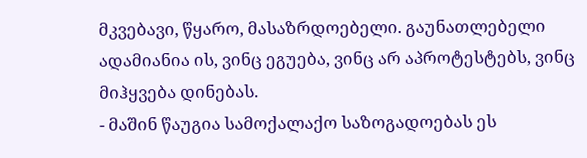მკვებავი, წყარო, მასაზრდოებელი. გაუნათლებელი ადამიანია ის, ვინც ეგუება, ვინც არ აპროტესტებს, ვინც მიჰყვება დინებას.
- მაშინ წაუგია სამოქალაქო საზოგადოებას ეს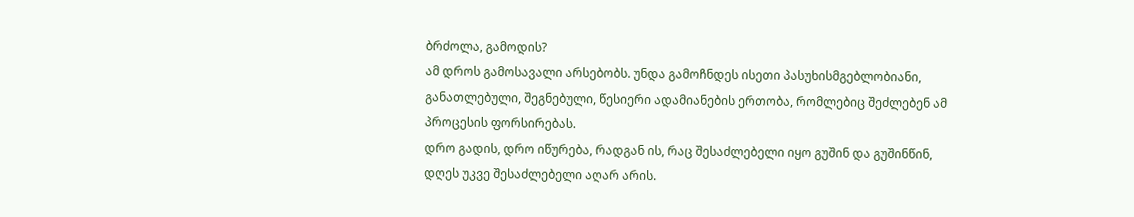ბრძოლა, გამოდის?
ამ დროს გამოსავალი არსებობს. უნდა გამოჩნდეს ისეთი პასუხისმგებლობიანი, განათლებული, შეგნებული, წესიერი ადამიანების ერთობა, რომლებიც შეძლებენ ამ პროცესის ფორსირებას.
დრო გადის, დრო იწურება, რადგან ის, რაც შესაძლებელი იყო გუშინ და გუშინწინ, დღეს უკვე შესაძლებელი აღარ არის.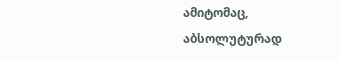ამიტომაც, აბსოლუტურად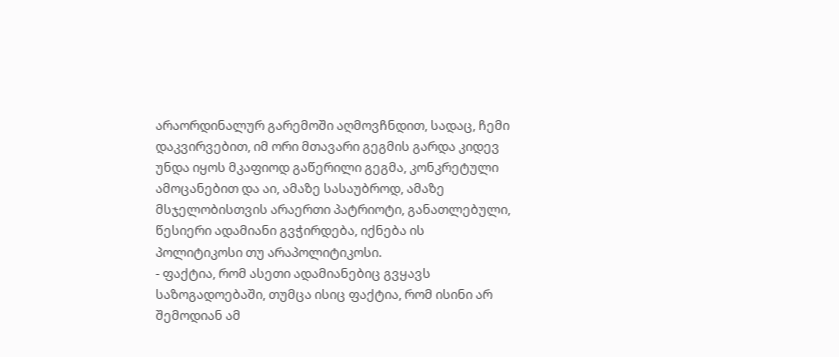არაორდინალურ გარემოში აღმოვჩნდით, სადაც, ჩემი დაკვირვებით, იმ ორი მთავარი გეგმის გარდა კიდევ უნდა იყოს მკაფიოდ გაწერილი გეგმა, კონკრეტული ამოცანებით და აი, ამაზე სასაუბროდ, ამაზე მსჯელობისთვის არაერთი პატრიოტი, განათლებული, წესიერი ადამიანი გვჭირდება, იქნება ის პოლიტიკოსი თუ არაპოლიტიკოსი.
- ფაქტია, რომ ასეთი ადამიანებიც გვყავს საზოგადოებაში, თუმცა ისიც ფაქტია, რომ ისინი არ შემოდიან ამ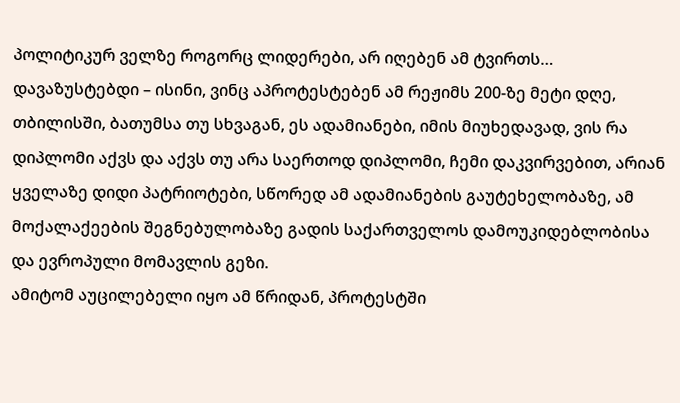პოლიტიკურ ველზე როგორც ლიდერები, არ იღებენ ამ ტვირთს…
დავაზუსტებდი – ისინი, ვინც აპროტესტებენ ამ რეჟიმს 200-ზე მეტი დღე, თბილისში, ბათუმსა თუ სხვაგან, ეს ადამიანები, იმის მიუხედავად, ვის რა დიპლომი აქვს და აქვს თუ არა საერთოდ დიპლომი, ჩემი დაკვირვებით, არიან ყველაზე დიდი პატრიოტები, სწორედ ამ ადამიანების გაუტეხელობაზე, ამ მოქალაქეების შეგნებულობაზე გადის საქართველოს დამოუკიდებლობისა და ევროპული მომავლის გეზი.
ამიტომ აუცილებელი იყო ამ წრიდან, პროტესტში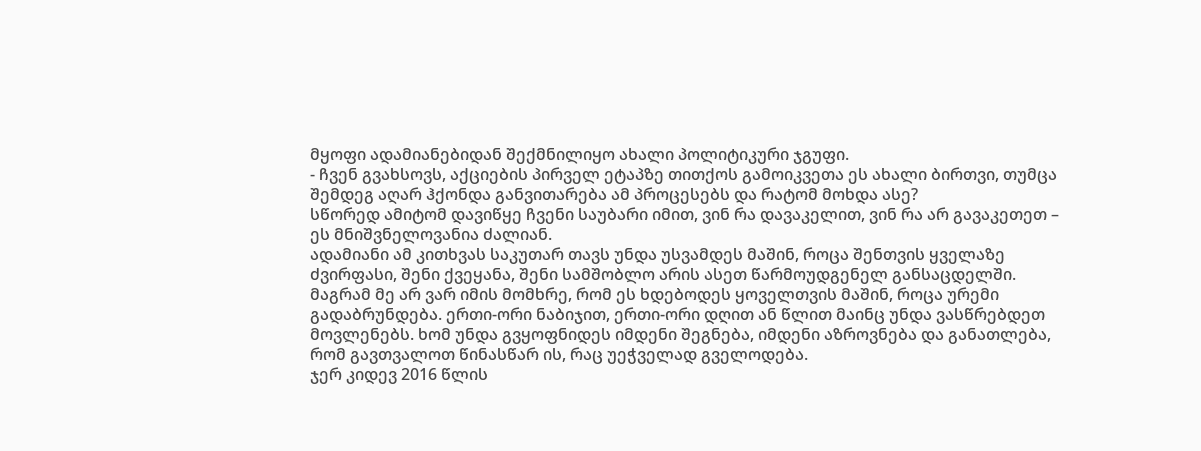მყოფი ადამიანებიდან შექმნილიყო ახალი პოლიტიკური ჯგუფი.
- ჩვენ გვახსოვს, აქციების პირველ ეტაპზე თითქოს გამოიკვეთა ეს ახალი ბირთვი, თუმცა შემდეგ აღარ ჰქონდა განვითარება ამ პროცესებს და რატომ მოხდა ასე?
სწორედ ამიტომ დავიწყე ჩვენი საუბარი იმით, ვინ რა დავაკელით, ვინ რა არ გავაკეთეთ – ეს მნიშვნელოვანია ძალიან.
ადამიანი ამ კითხვას საკუთარ თავს უნდა უსვამდეს მაშინ, როცა შენთვის ყველაზე ძვირფასი, შენი ქვეყანა, შენი სამშობლო არის ასეთ წარმოუდგენელ განსაცდელში. მაგრამ მე არ ვარ იმის მომხრე, რომ ეს ხდებოდეს ყოველთვის მაშინ, როცა ურემი გადაბრუნდება. ერთი-ორი ნაბიჯით, ერთი-ორი დღით ან წლით მაინც უნდა ვასწრებდეთ მოვლენებს. ხომ უნდა გვყოფნიდეს იმდენი შეგნება, იმდენი აზროვნება და განათლება, რომ გავთვალოთ წინასწარ ის, რაც უეჭველად გველოდება.
ჯერ კიდევ 2016 წლის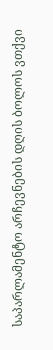საპარლამენტო არჩევნების დღის ბოლოს ვთქვი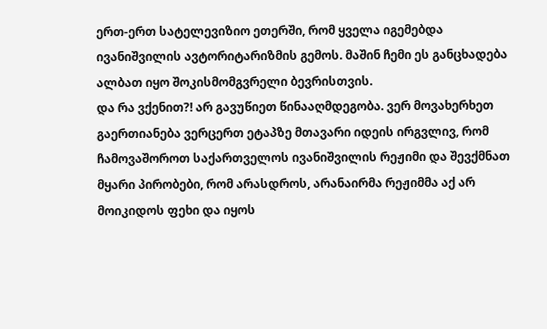ერთ-ერთ სატელევიზიო ეთერში, რომ ყველა იგემებდა ივანიშვილის ავტორიტარიზმის გემოს. მაშინ ჩემი ეს განცხადება ალბათ იყო შოკისმომგვრელი ბევრისთვის.
და რა ვქენით?! არ გავუწიეთ წინააღმდეგობა. ვერ მოვახერხეთ გაერთიანება ვერცერთ ეტაპზე მთავარი იდეის ირგვლივ, რომ ჩამოვაშოროთ საქართველოს ივანიშვილის რეჟიმი და შევქმნათ მყარი პირობები, რომ არასდროს, არანაირმა რეჟიმმა აქ არ მოიკიდოს ფეხი და იყოს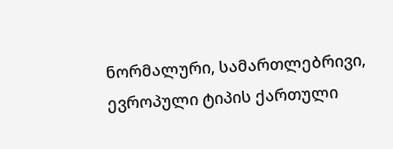ნორმალური, სამართლებრივი, ევროპული ტიპის ქართული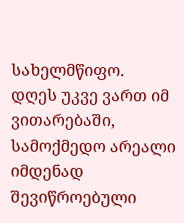სახელმწიფო.
დღეს უკვე ვართ იმ ვითარებაში, სამოქმედო არეალი იმდენად შევიწროებული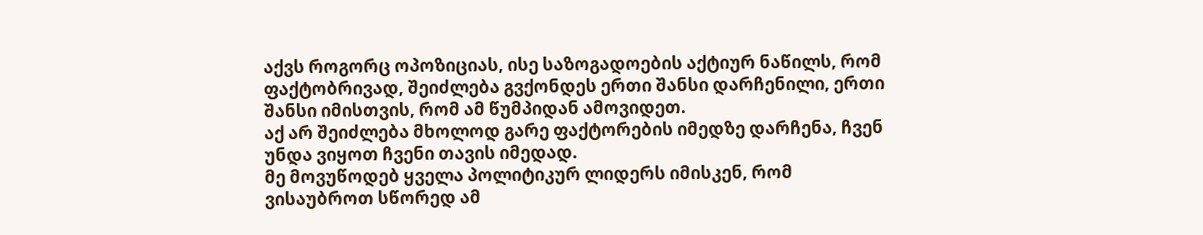აქვს როგორც ოპოზიციას, ისე საზოგადოების აქტიურ ნაწილს, რომ ფაქტობრივად, შეიძლება გვქონდეს ერთი შანსი დარჩენილი, ერთი შანსი იმისთვის, რომ ამ წუმპიდან ამოვიდეთ.
აქ არ შეიძლება მხოლოდ გარე ფაქტორების იმედზე დარჩენა, ჩვენ უნდა ვიყოთ ჩვენი თავის იმედად.
მე მოვუწოდებ ყველა პოლიტიკურ ლიდერს იმისკენ, რომ ვისაუბროთ სწორედ ამ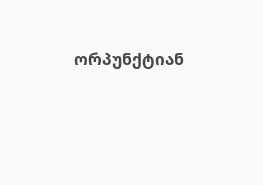ორპუნქტიან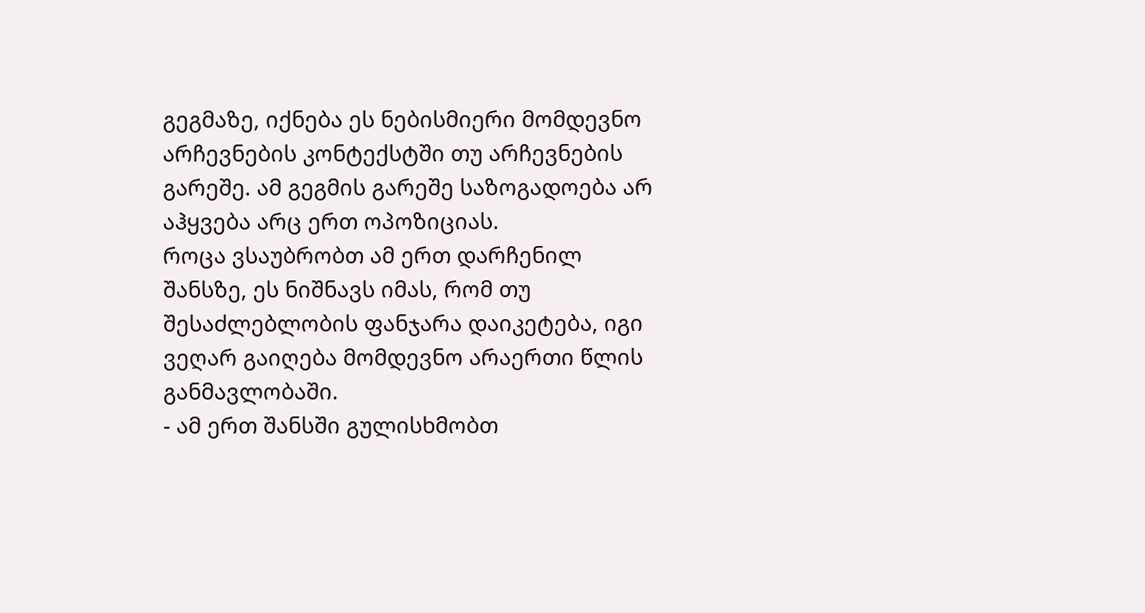გეგმაზე, იქნება ეს ნებისმიერი მომდევნო არჩევნების კონტექსტში თუ არჩევნების გარეშე. ამ გეგმის გარეშე საზოგადოება არ აჰყვება არც ერთ ოპოზიციას.
როცა ვსაუბრობთ ამ ერთ დარჩენილ შანსზე, ეს ნიშნავს იმას, რომ თუ შესაძლებლობის ფანჯარა დაიკეტება, იგი ვეღარ გაიღება მომდევნო არაერთი წლის განმავლობაში.
- ამ ერთ შანსში გულისხმობთ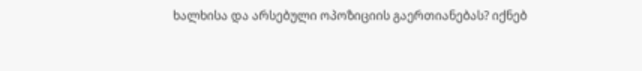ხალხისა და არსებული ოპოზიციის გაერთიანებას? იქნებ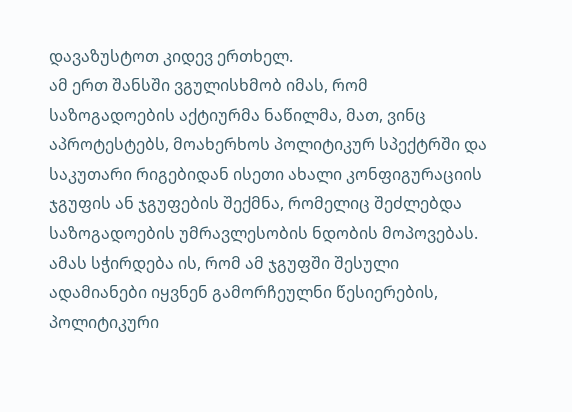დავაზუსტოთ კიდევ ერთხელ.
ამ ერთ შანსში ვგულისხმობ იმას, რომ საზოგადოების აქტიურმა ნაწილმა, მათ, ვინც აპროტესტებს, მოახერხოს პოლიტიკურ სპექტრში და საკუთარი რიგებიდან ისეთი ახალი კონფიგურაციის ჯგუფის ან ჯგუფების შექმნა, რომელიც შეძლებდა საზოგადოების უმრავლესობის ნდობის მოპოვებას.
ამას სჭირდება ის, რომ ამ ჯგუფში შესული ადამიანები იყვნენ გამორჩეულნი წესიერების, პოლიტიკური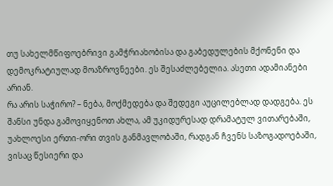თუ სახელმწიფოებრივი გამჭრიახობისა და გაბედულების მქონენი და დემოკრატიულად მოაზროვნეები. ეს შესაძლებელია. ასეთი ადამიანები არიან.
რა არის საჭირო? – ნება, მოქმედება და შედეგი აუცილებლად დადგება. ეს შანსი უნდა გამოვიყენოთ ახლა, ამ უკიდურესად დრამატულ ვითარებაში, უახლოესი ერთი-ორი თვის განმავლობაში, რადგან ჩვენს საზოგადოებაში, ვისაც წესიერი და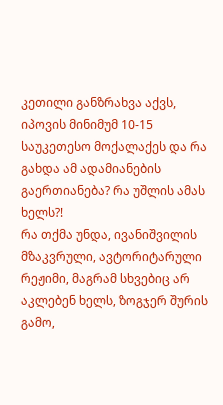კეთილი განზრახვა აქვს, იპოვის მინიმუმ 10-15 საუკეთესო მოქალაქეს და რა გახდა ამ ადამიანების გაერთიანება? რა უშლის ამას ხელს?!
რა თქმა უნდა, ივანიშვილის მზაკვრული, ავტორიტარული რეჟიმი, მაგრამ სხვებიც არ აკლებენ ხელს, ზოგჯერ შურის გამო,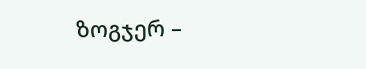ზოგჯერ –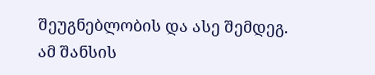შეუგნებლობის და ასე შემდეგ.
ამ შანსის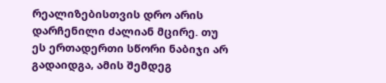რეალიზებისთვის დრო არის დარჩენილი ძალიან მცირე. თუ ეს ერთადერთი სწორი ნაბიჯი არ გადაიდგა, ამის შემდეგ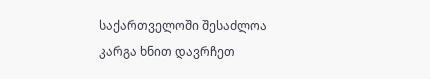საქართველოში შესაძლოა კარგა ხნით დავრჩეთ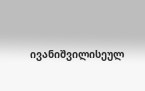ივანიშვილისეულ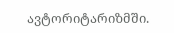ავტორიტარიზმში.